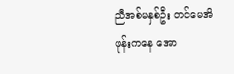ညီအစ်မနှစ်ဦး တင်မေအိ ဖုန်းကနေ အော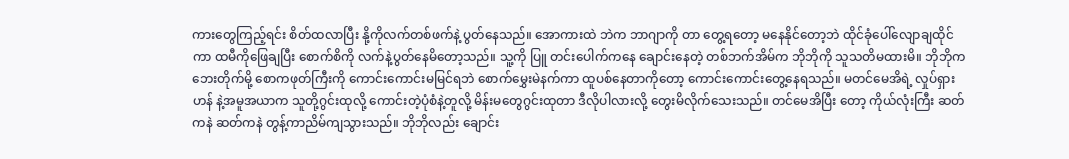ကားတွေကြည့်ရင်း စိတ်ထလာပြီး နို့ကိုလက်တစ်ဖက်နဲ့ ပွတ်နေသည်။ အောကားထဲ ဘဲက ဘာဂျာကို တာ တွေ့ရတော့ မနေနိုင်တော့ဘဲ ထိုင်ခုံပေါ်လျောချထိုင်ကာ ထမီကိုဖြေချပြီး စောက်စိကို လက်နဲ့ပွတ်နေမိတော့သည်။ သူ့ကို ပြူ တင်းပေါက်ကနေ ချောင်းနေတဲ့ တစ်ဘက်အိမ်က ဘိုဘိုကို သူသတိမထားမိ။ ဘိုဘိုက ဘေးတိုက်မို့ စောကဖုတ်ကြီးကို ကောင်းကောင်းမမြင်ရဘဲ စောက်မွှေးမဲနက်ကာ ထူပစ်နေတာကိုတော့ ကောင်းကောင်းတွေ့နေရသည်။ မတင်မေအိရဲ့ လှုပ်ရှားဟန် နဲ့အမူအယာက သူတို့ဂွင်းထုလို့ ကောင်းတဲ့ပုံစံနဲ့တူလို့ မိန်းမတွေဂွင်းထုတာ ဒီလိုပါလားလို့ တွေးမိလိုက်သေးသည်။ တင်မေအိပြီး တော့ ကိုယ်လုံးကြီး ဆတ်ကနဲ ဆတ်ကနဲ တွန့်ကာညိမ်ကျသွားသည်။ ဘိုဘိုလည်း ချောင်း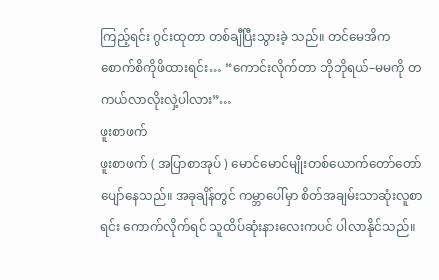ကြည့်ရင်း ဂွင်းထုတာ တစ်ချီပြီးသွားခဲ့ သည်။ တင်မေအိက စောက်စိကိုဖိထားရင်း… “ကောင်းလိုက်တာ ဘိုဘိုရယ်–မမကို တကယ်လာလိုးလှဲ့ပါလား”…
ဖူးစာဖက်
ဖူးစာဖက် ( အပြာစာအုပ် ) မောင်မောင်မျိုးတစ်ယောက်တော်တော်ပျော်နေသည်။ အခုချိန်တွင် ကမ္ဘာပေါ်မှာ စိတ်အချမ်းသာဆုံးလူစာရင်း ကောက်လိုက်ရင် သူထိပ်ဆုံးနားလေးကပင် ပါလာနိုင်သည်။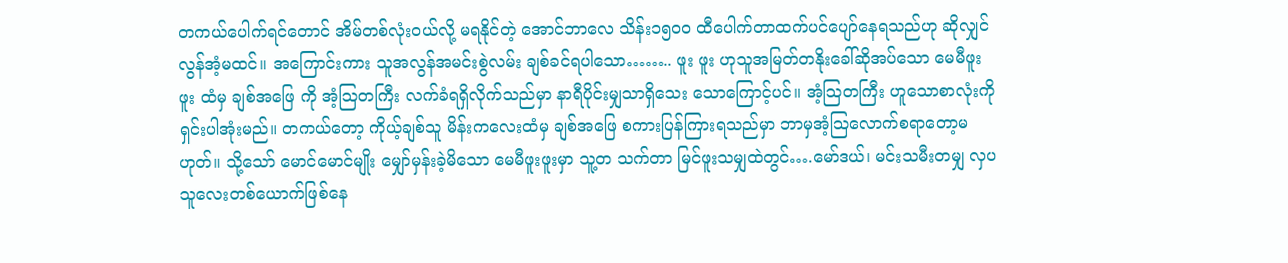တကယ်ပေါက်ရင်တောင် အိမ်တစ်လုံးဝယ်လို့ မရနိုင်တဲ့ အောင်ဘာလေ သိန်း၁၅၀၀ ထီပေါက်တာထက်ပင်ပျော်နေရသည်ဟု ဆိုလျှင် လွန်အံ့မထင်။ အကြောင်းကား သူအလွန်အမင်းစွဲလမ်း ချစ်ခင်ရပါသော…….. ဖူး ဖူး ဟုသူအမြတ်တနိုးခေါ်ဆိုအပ်သော မေမီဖူးဖူး ထံမှ ချစ်အဖြေ ကို အံ့သြတကြီး လက်ခံရရှိလိုက်သည်မှာ နာရီပိုင်းမျှသာရှိသေး သောကြောင့်ပင်။ အံ့သြတကြီး ဟူသောစာလုံးကိုရှင်းပါအုံးမည်။ တကယ်တော့ ကိုယ့်ချစ်သူ မိန်းကလေးထံမှ ချစ်အဖြေ စကားပြန်ကြားရသည်မှာ ဘာမှအံ့သြလောက်စရာတော့မဟုတ်။ သို့သော် မောင်မောင်မျိုး မျှော်မှန်းခဲ့မိသော မေမီဖူးဖူးမှာ သူ့တ သက်တာ မြင်ဖူးသမျှထဲတွင်….မော်ဒယ်၊ မင်းသမီးတမျှ လှပသူလေးတစ်ယောက်ဖြစ်နေ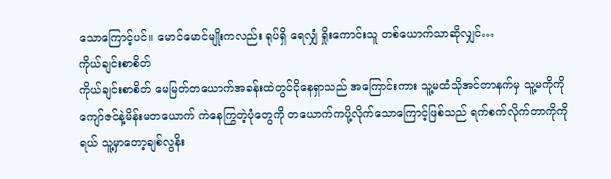သောကြောင့်ပင်။ မောင်မောင်မျိုးကလည်း ရုပ်ရှိ ရေလျှံ ရှိုးကောင်းသူ တစ်ယောက်သာဆိုလျှင်…
ကိုယ်ချင်းစာစိတ်
ကိုယ်ချင်းစာစိတ် မေမြတ်တယောက်အခန်းထဲတွင်ငိုနေရှာသည် အကြောင်းကား သူ့မထံသိုအင်တာနက်မှ သူ့မကိုကိုကျော်ဇင်နဲ့မိန်းမတယောက် ကဲနေကြွတဲ့ပုံတွေကို တယောက်ကပို့လိုက်သောကြောင့်ဖြစ်သည် ရက်စက်လိုက်တာကိုကိုရယ် သူ့မှာတော့ချစ်လွနိး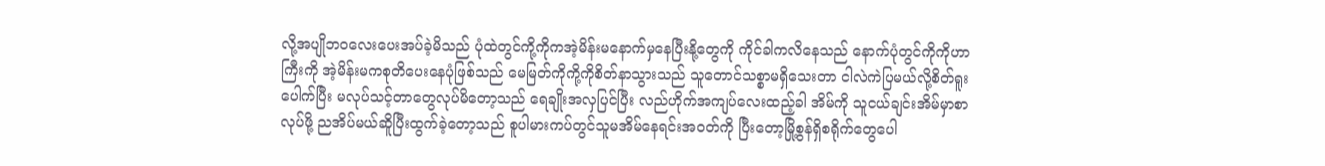လို့အပျိုဘဝလေးပေးအပ်ခဲ့မိသည် ပုံထဲတွင်ကို့ကိုကအဲ့မိန်းမနောက်မှနေပြီးနို့တွေကို ကိုင်ခါကလိနေသည် နောက်ပုံတွင်ကိုကိုဟာကြီးကို အဲ့မိန်းမကစုတိပေးနေပုံဖြစ်သည် မေမြတ်ကိုကို့ကိုစိတ်နာသွားသည် သူတောင်သစ္စာမရှိသေးတာ ငါလဲကဲပြမယ်လို့စိတ်ရူးပေါက်ပြီး မလုပ်သင့်တာတွေလုပ်မိတော့သည် ရေချိုးအလှပြင်ပြီး လည်ဟိုက်အကျပ်လေးထည့်ခါ အိမ်ကို သူငယ်ချင်းအိမ်မှာစာလုပ်ဖို့ ညအိပ်မယ်ဆိူပြီးထွက်ခဲ့တော့သည် စူပါမားကပ်တွင်သူမအိမ်နေရင်းအဝတ်ကို ပြီးတော့မြို့စွန်ရှိစရိုက်တွေပေါ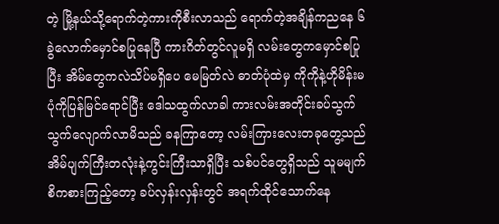တဲ့ မြို့နယ်သို့ရောက်တဲ့ကားကိုစီးလာသည် ရောက်တဲ့အချိန်ကညနေ ၆ ခွဲလောက်မှောင်စပြုနေပြီ ကားဂိတ်တွင်လူမရှိ လမ်းတွေကမှောင်စပြုပြီး အိမ်တွေကလဲသိပ်မရှိပေ မေမြတ်လဲ ဓာတ်ပုံထဲမှ ကိုကိုနဲ့ဟိုမိန်းမပုံကိုပြန်မြင်ရောင်ပြီး ဒေါသထွက်လာခါ ကားလမ်းအတိုင်းခပ်သွက်သွက်လျောက်လာမိသည် ခနကြာတော့ လမ်းကြားလေးတခုတွေ့သည် အိမ်ပျက်ကြီးတလုံးနဲ့ကွင်းကြီးသာရှိပြီး သစ်ပင်တွေရှိသည် သူမမျက်စိကစားကြည့်တော့ ခပ်လှန်းလှန်းတွင် အရက်ထိုင်သောက်နေ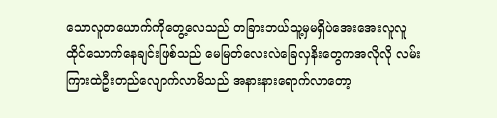သောလူတယောက်ကိုတွေ့လေသည် တခြားဘယ်သူ့မှမရှိပဲအေးအေးလူလူ ထိုင်သောက်နေချင်းဖြစ်သည် မေမြတ်လေးလဲခြေလှနိးတွေကအလိုလို လမ်းကြားထဲဦးတည်လျောက်လာမိသည် အနားနားရောက်လာတော့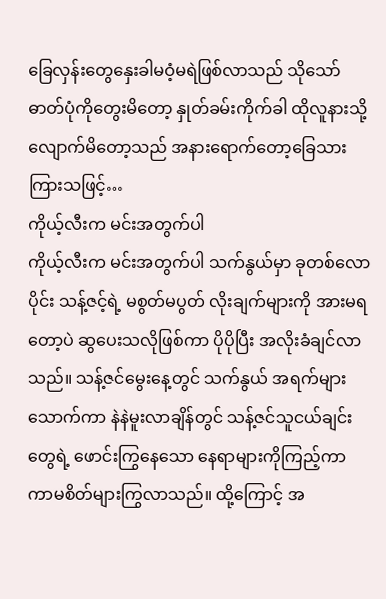ခြေလှန်းတွေနှေးခါမဝံ့မရဲဖြစ်လာသည် သိုသော်ဓာတ်ပုံကိုတွေးမိတော့ နှုတ်ခမ်းကိုက်ခါ ထိုလူနားသို့လျောက်မိတော့သည် အနားရောက်တော့ခြေသားကြားသဖြင့်…
ကိုယ့်လီးက မင်းအတွက်ပါ
ကိုယ့်လီးက မင်းအတွက်ပါ သက်နွယ်မှာ ခုတစ်လောပိုင်း သန့်ဇင့်ရဲ့ မစွတ်မပွတ် လိုးချက်များကို အားမရတော့ပဲ ဆွပေးသလိုဖြစ်ကာ ပိုပိုပြီး အလိုးခံချင်လာသည်။ သန့်ဇင်မွေးနေ့တွင် သက်နွယ် အရက်များသောက်ကာ နဲနဲမူးလာချိန်တွင် သန့်ဇင်သူငယ်ချင်းတွေရဲ့ ဖောင်းကြွနေသော နေရာများကိုကြည့်ကာ ကာမစိတ်များကြွလာသည်။ ထို့ကြောင့် အ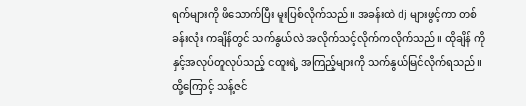ရက်များကို ဖိသောက်ပြီး မူးပြစ်လိုက်သည်။ အခန်းထဲ dj များဖွင့်ကာ တစ်ခန်းလုံး ကချိန်တွင် သက်နွယ်လဲ အလိုက်သင့်လိုက်ကလိုက်သည်။ ထိုချိန် ကိုနှင့်အလုပ်တူလုပ်သည့် ငထူးရဲ့ အကြည့်များကို သက်နွယ်မြင်လိုက်ရသည်။ ထို့ကြောင့် သန့်ဇင်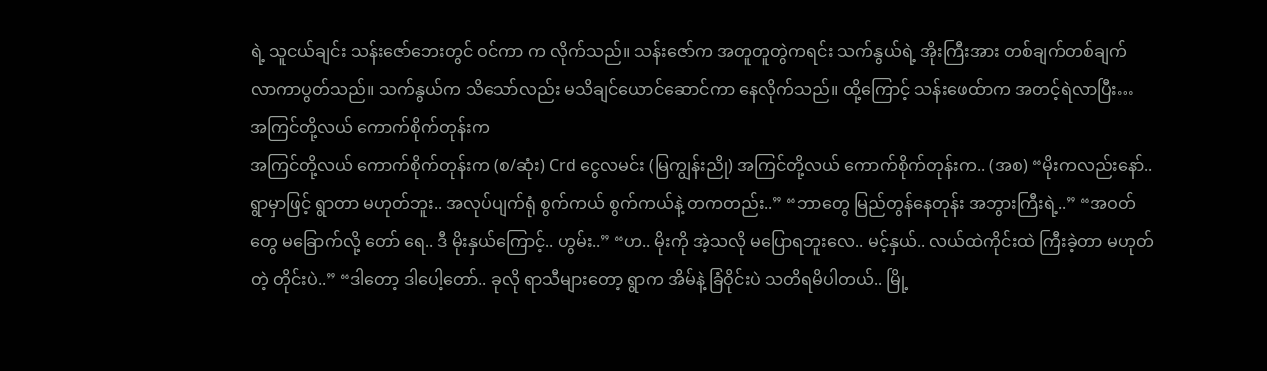ရဲ့ သူငယ်ချင်း သန်းဇော်ဘေးတွင် ဝင်ကာ က လိုက်သည်။ သန်းဇော်က အတူတူတွဲကရင်း သက်နွယ်ရဲ့ အိုးကြီးအား တစ်ချက်တစ်ချက် လာကာပွတ်သည်။ သက်နွယ်က သိသော်လည်း မသိချင်ယောင်ဆောင်ကာ နေလိုက်သည်။ ထို့ကြောင့် သန်းဖေထ်ာက အတင့်ရဲလာပြီး…
အကြင်တို့လယ် ကောက်စိုက်တုန်းက
အကြင်တို့လယ် ကောက်စိုက်တုန်းက (စ/ဆုံး) Crd ငွေလမင်း (မြကျွန်းညို) အကြင်တို့လယ် ကောက်စိုက်တုန်းက.. (အစ) “မိုးကလည်းနော်.. ရွာမှာဖြင့် ရွာတာ မဟုတ်ဘူး.. အလုပ်ပျက်ရုံ စွက်ကယ် စွက်ကယ်နဲ့ တကတည်း..” “ဘာတွေ မြည်တွန်နေတုန်း အဘွားကြီးရဲ့..” “အဝတ်တွေ မခြောက်လို့ တော် ရေ.. ဒီ မိုးနှယ်ကြောင့်.. ဟွမ်း..” “ဟ.. မိုးကို အဲ့သလို မပြောရဘူးလေ.. မင့်နှယ်.. လယ်ထဲကိုင်းထဲ ကြီးခဲ့တာ မဟုတ်တဲ့ တိုင်းပဲ..” “ဒါတော့ ဒါပေါ့တော်.. ခုလို ရာသီများတော့ ရွာက အိမ်နဲ့ ခြံဝိုင်းပဲ သတိရမိပါတယ်.. မြို့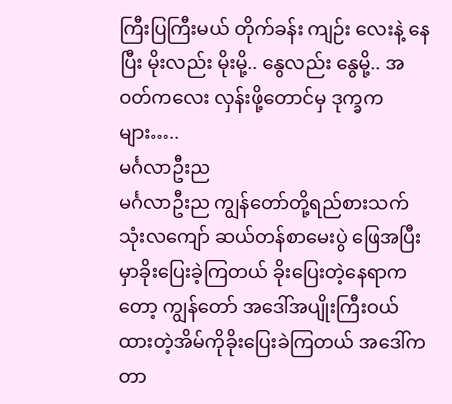ကြီးပြကြီးမယ် တိုက်ခန်း ကျဉ်း လေးနဲ့ နေပြီး မိုးလည်း မိုးမို့.. နွေလည်း နွေမို့.. အဝတ်ကလေး လှန်းဖို့တောင်မှ ဒုက္ခကများ…..
မင်္ဂလာဦးည
မင်္ဂလာဦးည ကျွန်တော်တို့ရည်စားသက် သုံးလကျော် ဆယ်တန်စာမေးပွဲ ဖြေအပြီးမှာခိုးပြေးခဲ့ကြတယ် ခိုးပြေးတဲ့နေရာကတော့ ကျွန်တော် အဒေါ်အပျိုးကြီးဝယ်ထားတဲ့အိမ်ကိုခိုးပြေးခဲကြတယ် အဒေါ်ကတာ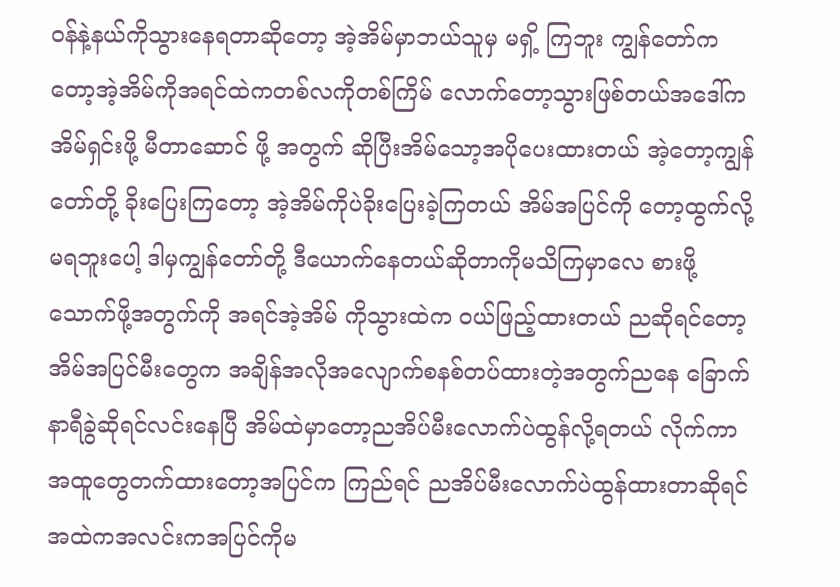ဝန်နဲ့နယ်ကိုသွားနေရတာဆိုတော့ အဲ့အိမ်မှာဘယ်သူမှ မရှိ့ ကြဘူး ကျွန်တော်ကတော့အဲ့အိမ်ကိုအရင်ထဲကတစ်လကိုတစ်ကြိမ် လောက်တော့သွားဖြစ်တယ်အဒေါ်ကအိမ်ရှင်းဖို့ မီတာဆောင် ဖို့ အတွက် ဆိုပြီးအိမ်သော့အပိုပေးထားတယ် အဲ့တော့ကျွန်တော်တို့ ခိုးပြေးကြတော့ အဲ့အိမ်ကိုပဲခိုးပြေးခဲ့ကြတယ် အိမ်အပြင်ကို တော့ထွက်လို့မရဘူးပေါ့ ဒါမှကျွန်တော်တို့ ဒီယောက်နေတယ်ဆိုတာကိုမသိကြမှာလေ စားဖို့သောက်ဖို့အတွက်ကို အရင်အဲ့အိမ် ကိုသွားထဲက ဝယ်ဖြည့်ထားတယ် ညဆိုရင်တော့အိမ်အပြင်မီးတွေက အချိန်အလိုအလျောက်စနစ်တပ်ထားတဲ့အတွက်ညနေ ခြောက်နာရီခွဲဆိုရင်လင်းနေပြီ အိမ်ထဲမှာတော့ညအိပ်မီးလောက်ပဲထွန်လို့ရတယ် လိုက်ကာအထူတွေတက်ထားတော့အပြင်က ကြည်ရင် ညအိပ်မီးလောက်ပဲထွန်ထားတာဆိုရင်အထဲကအလင်းကအပြင်ကိုမ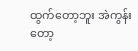ထွက်တော့ဘူး အဲကွန်းတော့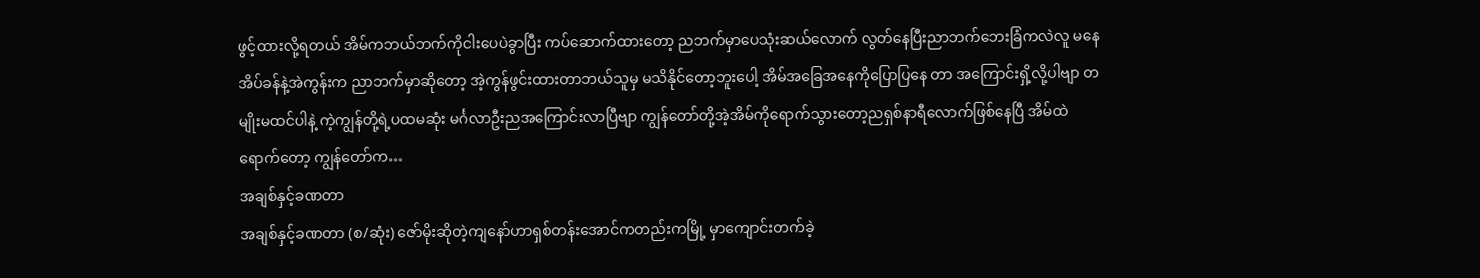ဖွင့်ထားလို့ရတယ် အိမ်ကဘယ်ဘက်ကိုငါးပေပဲခွာပြီး ကပ်ဆောက်ထားတော့ ညဘက်မှာပေသုံးဆယ်လောက် လွတ်နေပြီးညာဘက်ဘေးခြံကလဲလူ မနေ အိပ်ခန်နဲ့အဲကွန်းက ညာဘက်မှာဆိုတော့ အဲ့ကွန်ဖွင်းထားတာဘယ်သူမှ မသိနိုင်တော့ဘူးပေါ့ အိမ်အခြေအနေကိုပြောပြနေ တာ အကြောင်းရှိ့လို့ပါဗျာ တမျိုးမထင်ပါနဲ့ ကဲ့ကျွန်တို့ရဲ့ပထမဆုံး မင်္ဂလာဦးညအကြောင်းလာပြီဗျာ ကျွန်တော်တို့အဲ့အိမ်ကိုရောက်သွားတော့ညရှစ်နာရီလောက်ဖြစ်နေပြီ အိမ်ထဲရောက်တော့ ကျွန်တော်က…
အချစ်နှင့်ခဏတာ
အချစ်နှင့်ခဏတာ (စ/ဆုံး) ဇော်မိုးဆိုတဲ့ကျနော်ဟာရှစ်တန်းအောင်ကတည်းကမြို့ မှာကျောင်းတက်ခဲ့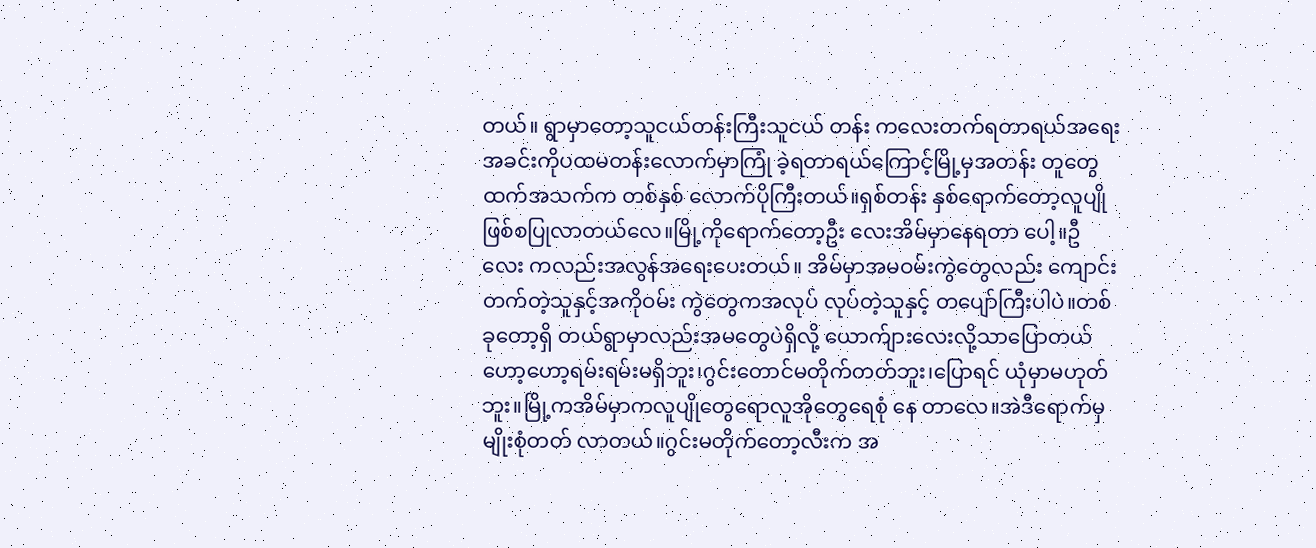တယ်။ ရွာမှာတော့သူငယ်တန်းကြီးသူငယ် တန်း ကလေးတက်ရတာရယ်အရေး အခင်းကိုပထမတန်းလောက်မှာကြုံ ခဲ့ရတာရယ်ကြောင့်မြို့မှအတန်း တူတွေထက်အသက်က တစ်နှစ် လောက်ပိုကြီးတယ်။ရှစ်တန်း နှစ်ရောက်တော့လူပျိုဖြစ်စပြုလာတယ်လေ။မြို့ကိုရောက်တော့ဦး လေးအိမ်မှာနေရတာ ပေါ့။ဦလေး ကလည်းအလွန်အရေးပေးတယ်။ အိမ်မှာအမဝမ်းကွဲတွေလည်း ကျောင်းတက်တဲ့သူနှင့်အကိုဝမ်း ကွဲတွေကအလုပ် လုပ်တဲ့သူနှင့် တပျော်ကြီးပါပဲ။တစ်ခုတော့ရှိ တယ်ရွာမှာလည်းအမတွေပဲရှိလို့ ယောက်ျားလေးလို့သာပြောတယ် ဟော့ဟော့ရမ်းရမ်းမရှိဘူး၊ဂွင်းတောင်မတိုက်တတ်ဘူး၊ပြောရင် ယုံမှာမဟုတ်ဘူး။မြို့ကအိမ်မှာကလူပျိုတွေရောလူအိုတွေရေစုံ နေ တာလေ။အဲဒီရောက်မှမျိုးစုံတတ် လာတယ်။ဂွင်းမတိုက်တော့လီးက အ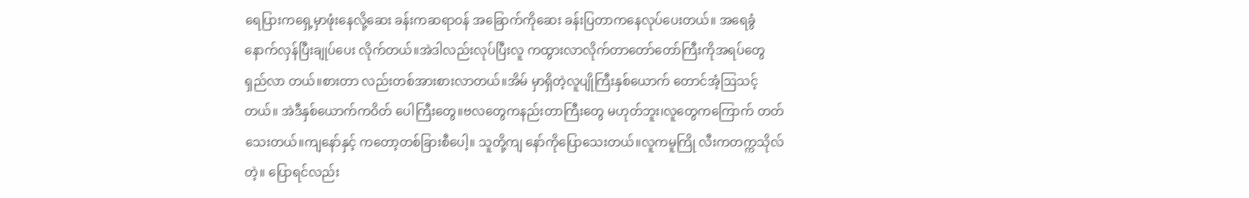ရေပြားကရှေ့မှာဖုံးနေလို့ဆေး ခန်းကဆရာဝန် အခြောက်ကိုဆေး ခန်းပြတာကနေလုပ်ပေးတယ်။ အရေခွံနောက်လှန်ပြီးချုပ်ပေး လိုက်တယ်။အဲဒါလည်းလုပ်ပြီးလူ ကထွားလာလိုက်တာတော်တော်ကြီးကိုအရပ်တွေရှည်လာ တယ်။စားတာ လည်းတစ်အားစားလာတယ်။အိမ် မှာရှိတဲ့လူပျိုကြီးနှစ်ယောက် တောင်အံ့ဩသင့်တယ်။ အဲဒီနှစ်ယောက်ကဝိတ် ပေါကြီးတွေ။ဗလတွေကနည်းတာကြီးတွေ မဟုတ်ဘူး၊လူတွေကကြောက် တတ်သေးတယ်။ကျနော်နှင့် ကတော့တစ်ခြားစီပေါ့။ သူတို့ကျ နော်ကိုပြောသေးတယ်။လူကမူကြို လီးကတက္ကသိုလ်တဲ့။ ပြောရင်လည်း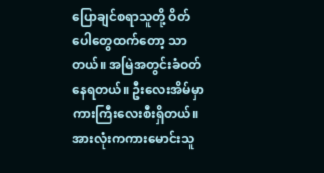ပြောချင်စရာသူတို့ ဝိတ်ပေါတွေထက်တော့ သာတယ်။ အမြဲအတွင်းခံဝတ်နေရတယ်။ ဦးလေးအိမ်မှာကားကြီးလေးစီးရှိတယ်။အားလုံးကကားမောင်းသူ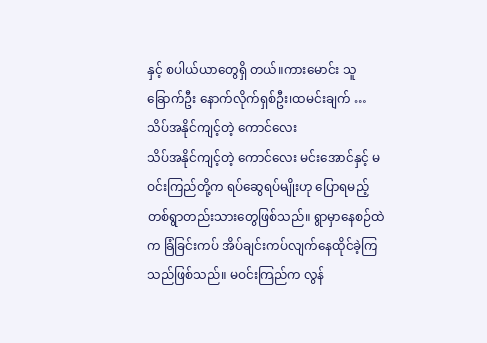နှင့် စပါယ်ယာတွေရှိ တယ်။ကားမောင်း သူခြောက်ဦး နောက်လိုက်ရှစ်ဦး၊ထမင်းချက် …
သိပ်အနိုင်ကျင့်တဲ့ ကောင်လေး
သိပ်အနိုင်ကျင့်တဲ့ ကောင်လေး မင်းအောင်နှင့် မဝင်းကြည်တို့က ရပ်ဆွေရပ်မျိုးဟု ပြောရမည့် တစ်ရွာတည်းသားတွေဖြစ်သည်။ ရွာမှာနေစဉ်ထဲက ခြံခြင်းကပ် အိပ်ချင်းကပ်လျက်နေထိုင်ခဲ့ကြသည်ဖြစ်သည်။ မဝင်းကြည်က လွန်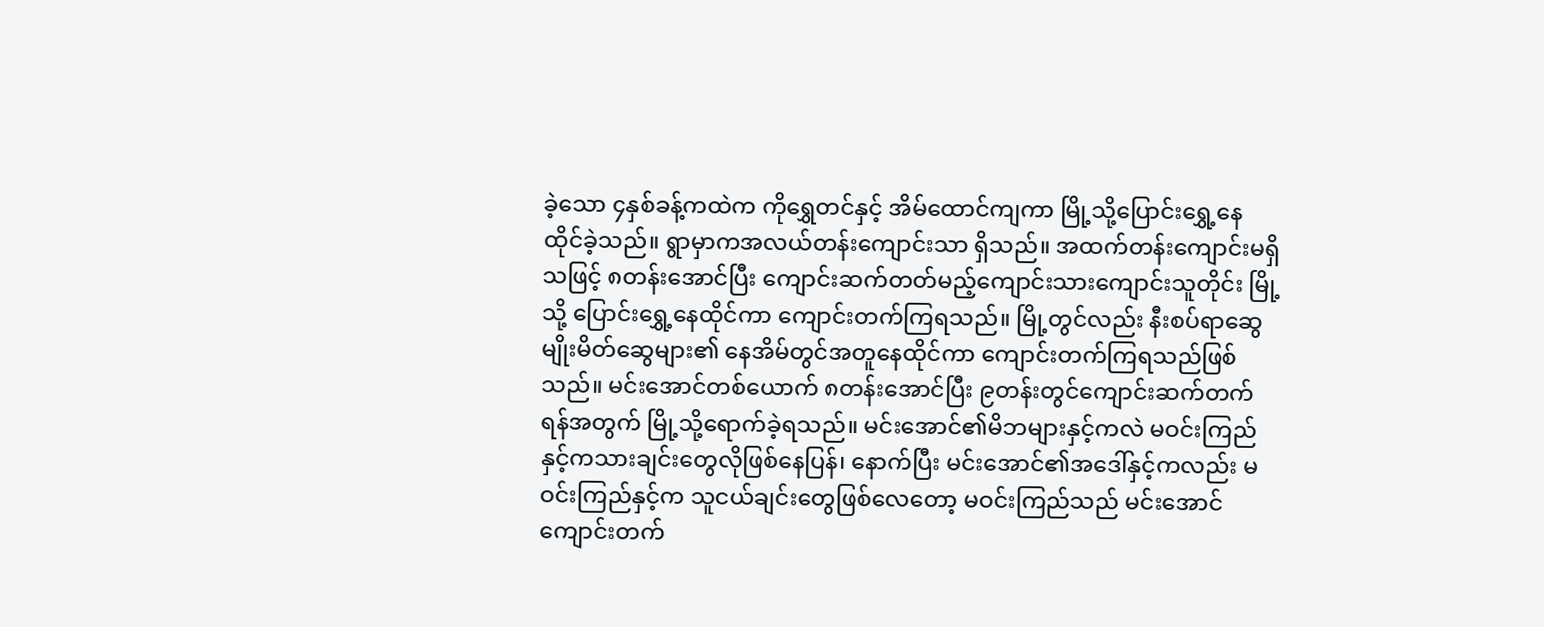ခဲ့သော ၄နှစ်ခန့်ကထဲက ကိုရွှေတင်နှင့် အိမ်ထောင်ကျကာ မြို့သို့ပြောင်းရွှေ့နေထိုင်ခဲ့သည်။ ရွာမှာကအလယ်တန်းကျောင်းသာ ရှိသည်။ အထက်တန်းကျောင်းမရှိသဖြင့် ၈တန်းအောင်ပြီး ကျောင်းဆက်တတ်မည့်ကျောင်းသားကျောင်းသူတိုင်း မြို့သို့ ပြောင်းရွှေ့နေထိုင်ကာ ကျောင်းတက်ကြရသည်။ မြို့တွင်လည်း နီးစပ်ရာဆွေမျိုးမိတ်ဆွေများ၏ နေအိမ်တွင်အတူနေထိုင်ကာ ကျောင်းတက်ကြရသည်ဖြစ်သည်။ မင်းအောင်တစ်ယောက် ၈တန်းအောင်ပြီး ၉တန်းတွင်ကျောင်းဆက်တက်ရန်အတွက် မြို့သို့ရောက်ခဲ့ရသည်။ မင်းအောင်၏မိဘများနှင့်ကလဲ မဝင်းကြည်နှင့်ကသားချင်းတွေလိုဖြစ်နေပြန်၊ နောက်ပြီး မင်းအောင်၏အဒေါ်နှင့်ကလည်း မဝင်းကြည်နှင့်က သူငယ်ချင်းတွေဖြစ်လေတော့ မဝင်းကြည်သည် မင်းအောင်ကျောင်းတက်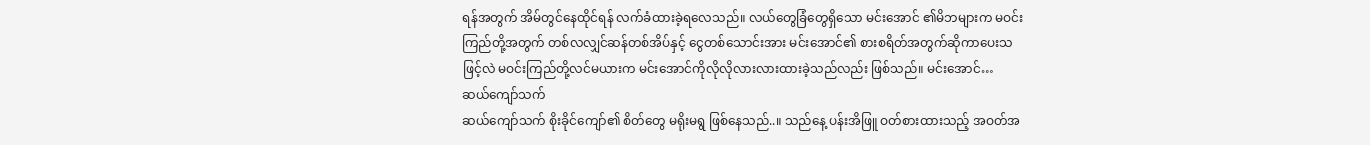ရန်အတွက် အိမ်တွင်နေထိုင်ရန် လက်ခံထားခဲ့ရလေသည်။ လယ်တွေခြံတွေရှိသော မင်းအောင် ၏မိဘများက မဝင်းကြည်တို့အတွက် တစ်လလျှင်ဆန်တစ်အိပ်နှင့် ငွေတစ်သောင်းအား မင်းအောင်၏ စားစရိတ်အတွက်ဆိုကာပေးသဖြင့်လဲ မဝင်းကြည်တို့လင်မယားက မင်းအောင်ကိုလိုလိုလားလားထားခဲ့သည်လည်း ဖြစ်သည်။ မင်းအောင်…
ဆယ်ကျော်သက်
ဆယ်ကျော်သက် စိုးခိုင်ကျော်၏ စိတ်တွေ မရိုးမရွ ဖြစ်နေသည်..။ သည်နေ့ ပန်းအိဖြူ ဝတ်စားထားသည့် အဝတ်အ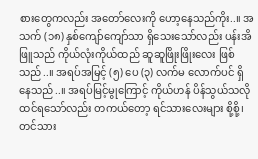စားတွေကလည်း အတော်လေးကို ဟော့နေသည်ကိုး..။ အသက် (၁၈) နှစ်ကျော်ကျော်သာ ရှိသေးသော်လည်း ပန်းအိဖြူသည် ကိုယ်လုံးကိုယ်ထည် ဆူဆူဖြိုးဖြိုးလေး ဖြစ်သည်..။ အရပ်အမြင့် (၅) ပေ (၃) လက်မ လောက်ပင် ရှိနေသည်..။ အရပ်မြင့်မွုကြောင့် ကိုယ်ဟန် ပိန်သွယ်သလို ထင်ရသော်လည်း တကယ်တော့ ရင်သားလေးများ စို့စို့၊ တင်သား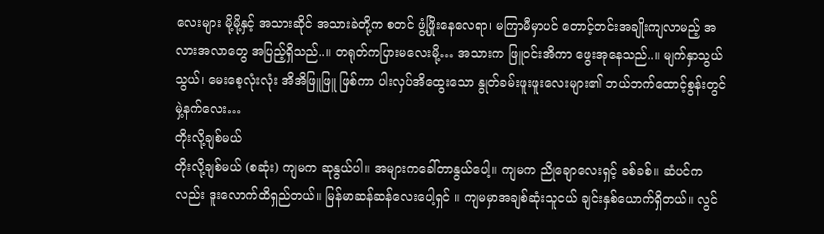လေးများ မို့မို့နှင့် အသားဆိုင် အသားခဲတို့က စတင် ဖွံ့ဖြိုးနေလေရာ၊ မကြာမီမှာပင် တောင့်တင်းအချိုးကျလာမည့် အလားအလာတွေ အပြည့်ရှိသည်..။ တရုတ်ကပြားမလေးမို့… အသားက ဖြူဝင်းအိကာ ဖွေးအုနေသည်..။ မျက်နှာသွယ်သွယ်၊ မေးစေ့လုံးလုံး အိအိဖြူဖြူ ဖြစ်ကာ ပါးလှပ်အိထွေးသော နွုတ်ခမ်းဖူးဖူးလေးများ၏ ဘယ်ဘက်ထောင့်စွန်းတွင် မှဲ့နက်လေး…
တိုးလို့ချစ်မယ်
တိုးလို့ချစ်မယ် (စဆုံး) ကျမက ဆုနွယ်ပါ။ အများကခေါ်တာနွယ်ပေါ့။ ကျမက ညိုချောလေးရှင့် ခစ်ခစ်။ ဆံပင်ကလည်း ဒူးလောက်ထိရှည်တယ်။ မြန်မာဆန်ဆန်လေးပေါ့ရှင် ။ ကျမမှာအချစ်ဆုံးသူငယ် ချင်းနှစ်ယောက်ရှိတယ်။ လွင်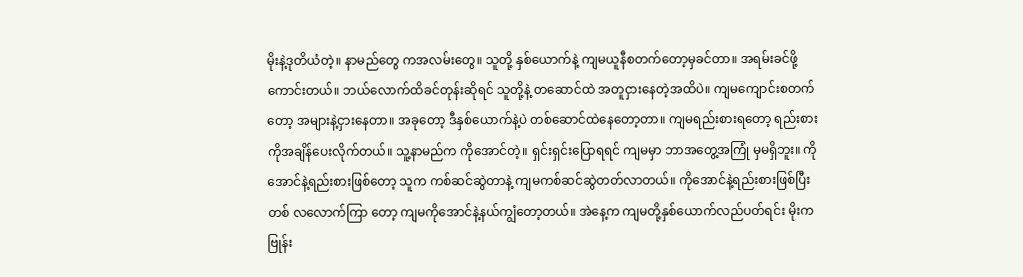မိုးနဲ့ဒုတိယံတဲ့။ နာမည်တွေ ကအလမ်းတွေ။ သူတို့ နှစ်ယောက်နဲ့ ကျမယူနီစတက်တော့မှခင်တာ။ အရမ်းခင်ဖို့ကောင်းတယ်။ ဘယ်လောက်ထိခင်တုန်းဆိုရင် သူတို့နဲ့ တဆောင်ထဲ အတူငှားနေတဲ့အထိပဲ။ ကျမကျောင်းစတက်တော့ အများနဲ့ငှားနေတာ။ အခုတော့ ဒီနှစ်ယောက်နဲ့ပဲ တစ်ဆောင်ထဲနေတော့တာ။ ကျမရည်းစားရတော့ ရည်းစားကိုအချိန်ပေးလိုက်တယ်။ သူ့နာမည်က ကိုအောင်တဲ့။ ရှင်းရှင်းပြောရရင် ကျမမှာ ဘာအတွေ့အကြုံ မှမရှိဘူး။ ကိုအောင်နဲ့ရည်းစားဖြစ်တော့ သူက ကစ်ဆင်ဆွဲတာနဲ့ ကျမကစ်ဆင်ဆွဲတတ်လာတယ်။ ကိုအောင်နဲ့ရည်းစားဖြစ်ပြီး တစ် လလောက်ကြာ တော့ ကျမကိုအောင်နဲ့နယ်ကျွံတော့တယ်။ အဲနေ့က ကျမတို့နှစ်ယောက်လည်ပတ်ရင်း မိုးက ဗြုန်း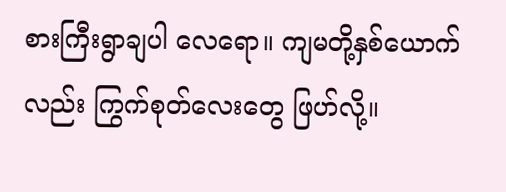စားကြီးရွာချပါ လေရော။ ကျမတို့နှစ်ယောက်လည်း ကြွက်စုတ်လေးတွေ ဖြဟ်လို့။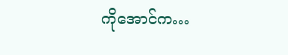ကိုအောင်က…